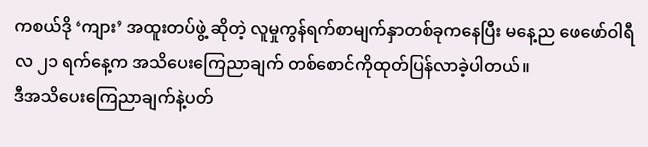ကစယ်ဒို ‘ကျား’ အထူးတပ်ဖွဲ့ ဆိုတဲ့ လူမှုကွန်ရက်စာမျက်နှာတစ်ခုကနေပြီး မနေ့ည ဖေဖော်ဝါရီလ ၂၁ ရက်နေ့က အသိပေးကြေညာချက် တစ်စောင်ကိုထုတ်ပြန်လာခဲ့ပါတယ်။
ဒီအသိပေးကြေညာချက်နဲ့ပတ်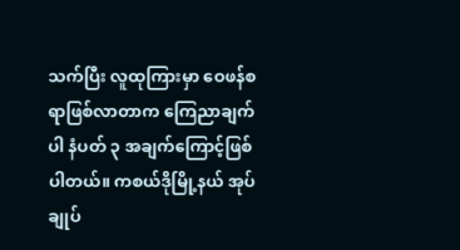သက်ပြီး လူထုကြားမှာ ဝေဖန်စရာဖြစ်လာတာက ကြေညာချက်ပါ နံပတ် ၃ အချက်ကြောင့်ဖြစ်ပါတယ်။ ကစယ်ဒိုမြို့နယ် အုပ်ချုပ်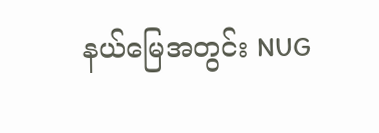နယ်မြေအတွင်း NUG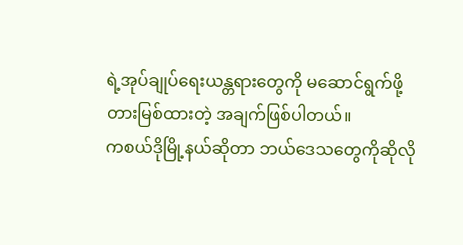ရဲ့အုပ်ချုပ်ရေးယန္တရားတွေကို မဆောင်ရွက်ဖို့ တားမြစ်ထားတဲ့ အချက်ဖြစ်ပါတယ်။
ကစယ်ဒိုမြို့နယ်ဆိုတာ ဘယ်ဒေသတွေကိုဆိုလို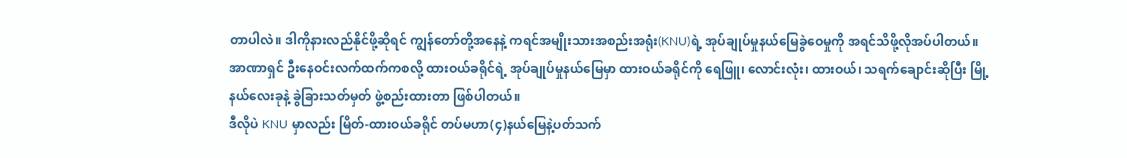တာပါလဲ။ ဒါကိုနားလည်နိုင်ဖို့ဆိုရင် ကျွန်တော်တို့အနေနဲ့ ကရင်အမျိုးသားအစည်းအရုံး(KNU)ရဲ့ အုပ်ချုပ်မှုနယ်မြေခွဲဝေမှုကို အရင်သိဖို့လိုအပ်ပါတယ်။ အာဏာရှင် ဦးနေဝင်းလက်ထက်ကစလို့ ထားဝယ်ခရိုင်ရဲ့ အုပ်ချုပ်မှုနယ်မြေမှာ ထားဝယ်ခရိုင်ကို ရေဖြူ၊ လောင်းလုံး၊ ထားဝယ်၊ သရက်ချောင်းဆိုပြီး မြို့နယ်လေးခုနဲ့ ခွဲခြားသတ်မှတ် ဖွဲ့စည်းထားတာ ဖြစ်ပါတယ်။
ဒီလိုပဲ KNU မှာလည်း မြိတ်-ထားဝယ်ခရိုင် တပ်မဟာ(၄)နယ်မြေနဲ့ပတ်သက်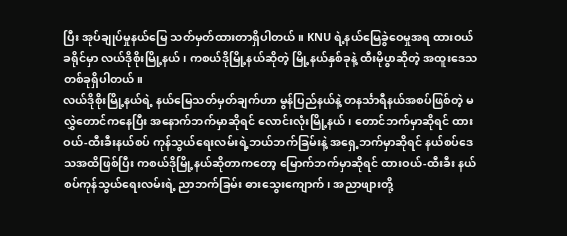ပြီး အုပ်ချုပ်မှုနယ်မြေ သတ်မှတ်ထားတာရှိပါတယ်။ KNU ရဲ့နယ်မြေခွဲဝေမှုအရ ထားဝယ်ခရိုင်မှာ လယ်ဒိုစိုးမြို့နယ်၊ ကစယ်ဒိုမြို့နယ်ဆိုတဲ့ မြို့နယ်နှစ်ခုနဲ့ ထီးမိုပွာဆိုတဲ့ အထူးဒေသတစ်ခုရှိပါတယ်။
လယ်ဒိုစိုးမြို့နယ်ရဲ့ နယ်မြေသတ်မှတ်ချက်ဟာ မွန်ပြည်နယ်နဲ့ တနင်္သာရီနယ်အစပ်ဖြစ်တဲ့ မလွှဲတောင်ကနေပြီး အနောက်ဘက်မှာဆိုရင် လောင်းလုံးမြို့နယ်၊ တောင်ဘက်မှာဆိုရင် ထားဝယ်-ထီးခီးနယ်စပ် ကုန်သွယ်ရေးလမ်းရဲ့ဘယ်ဘက်ခြမ်းနဲ့ အရှေ့ဘက်မှာဆိုရင် နယ်စပ်ဒေသအထိဖြစ်ပြီး ကစယ်ဒိုမြို့နယ်ဆိုတာကတော့ မြောက်ဘက်မှာဆိုရင် ထားဝယ်-ထီးခီး နယ်စပ်ကုန်သွယ်ရေးလမ်းရဲ့ ညာဘက်ခြမ်း ဓားသွေးကျောက်၊ အညာဖျားတို့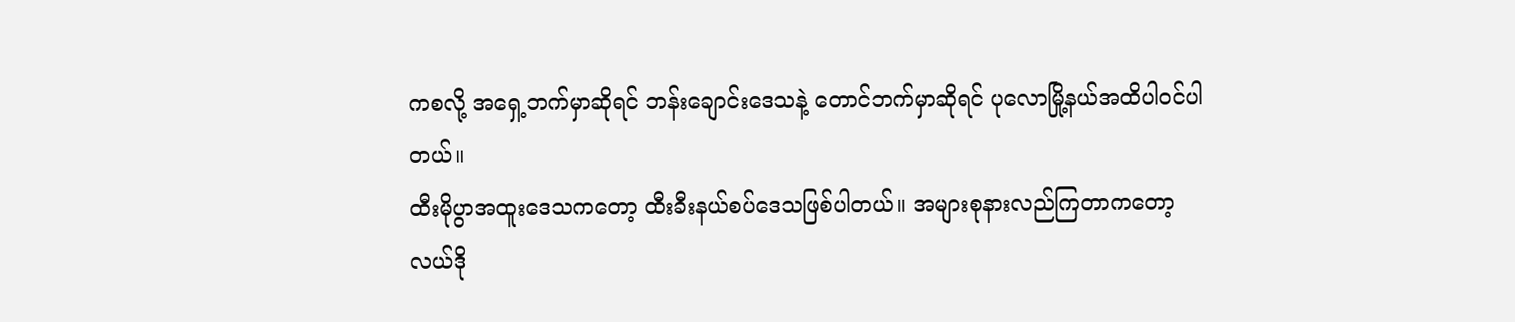ကစလို့ အရှေ့ဘက်မှာဆိုရင် ဘန်းချောင်းဒေသနဲ့ တောင်ဘက်မှာဆိုရင် ပုလောမြို့နယ်အထိပါဝင်ပါတယ်။
ထီးမိုပွာအထူးဒေသကတော့ ထီးခီးနယ်စပ်ဒေသဖြစ်ပါတယ်။ အများစုနားလည်ကြတာကတော့ လယ်ဒို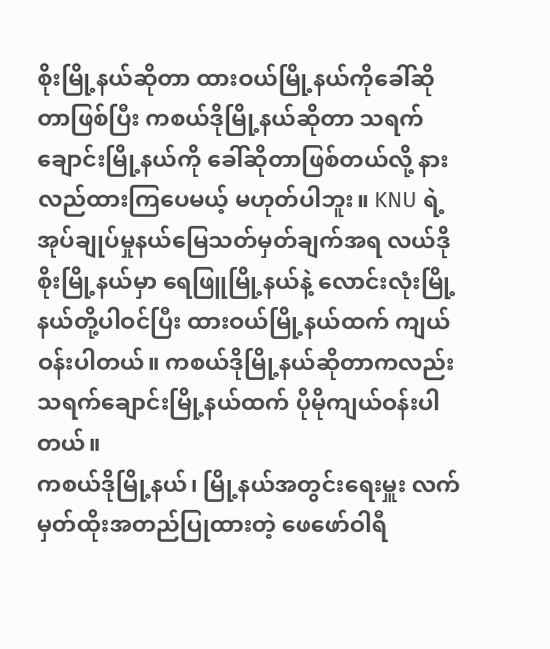စိုးမြို့နယ်ဆိုတာ ထားဝယ်မြို့နယ်ကိုခေါ်ဆိုတာဖြစ်ပြီး ကစယ်ဒိုမြို့နယ်ဆိုတာ သရက်ချောင်းမြို့နယ်ကို ခေါ်ဆိုတာဖြစ်တယ်လို့ နားလည်ထားကြပေမယ့် မဟုတ်ပါဘူး။ KNU ရဲ့ အုပ်ချုပ်မှုနယ်မြေသတ်မှတ်ချက်အရ လယ်ဒိုစိုးမြို့နယ်မှာ ရေဖြူမြို့နယ်နဲ့ လောင်းလုံးမြို့နယ်တို့ပါဝင်ပြီး ထားဝယ်မြို့နယ်ထက် ကျယ်ဝန်းပါတယ်။ ကစယ်ဒိုမြို့နယ်ဆိုတာကလည်း သရက်ချောင်းမြို့နယ်ထက် ပိုမိုကျယ်ဝန်းပါတယ်။
ကစယ်ဒိုမြို့နယ်၊ မြို့နယ်အတွင်းရေးမှူး လက်မှတ်ထိုးအတည်ပြုထားတဲ့ ဖေဖော်ဝါရီ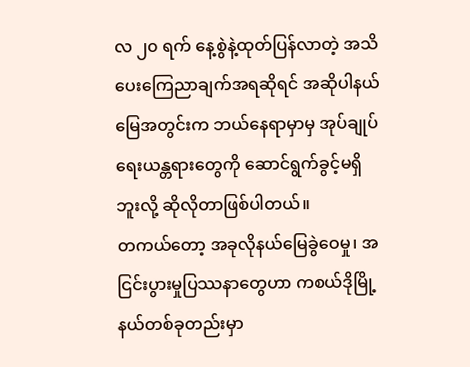လ ၂၀ ရက် နေ့စွဲနဲ့ထုတ်ပြန်လာတဲ့ အသိပေးကြေညာချက်အရဆိုရင် အဆိုပါနယ်မြေအတွင်းက ဘယ်နေရာမှာမှ အုပ်ချုပ်ရေးယန္တရားတွေကို ဆောင်ရွက်ခွင့်မရှိဘူးလို့ ဆိုလိုတာဖြစ်ပါတယ်။
တကယ်တော့ အခုလိုနယ်မြေခွဲဝေမှု၊ အငြင်းပွားမှုပြဿနာတွေဟာ ကစယ်ဒိုမြို့နယ်တစ်ခုတည်းမှာ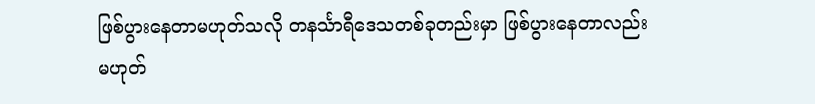ဖြစ်ပွားနေတာမဟုတ်သလို တနင်္သာရီဒေသတစ်ခုတည်းမှာ ဖြစ်ပွားနေတာလည်းမဟုတ်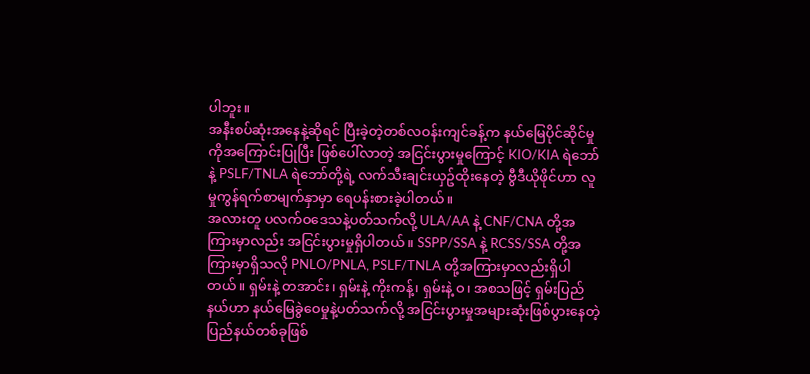ပါဘူး။
အနီးစပ်ဆုံးအနေနဲ့ဆိုရင် ပြီးခဲ့တဲ့တစ်လဝန်းကျင်ခန့်က နယ်မြေပိုင်ဆိုင်မှုကိုအကြောင်းပြုပြီး ဖြစ်ပေါ်လာတဲ့ အငြင်းပွားမှုကြောင့် KIO/KIA ရဲဘော်နဲ့ PSLF/TNLA ရဲဘော်တို့ရဲ့ လက်သီးချင်းယှဥ်ထိုးနေတဲ့ ဗွီဒီယိုဖိုင်ဟာ လူမှုကွန်ရက်စာမျက်နှာမှာ ရေပန်းစားခဲ့ပါတယ်။
အလားတူ ပလက်ဝဒေသနဲ့ပတ်သက်လို့ ULA/AA နဲ့ CNF/CNA တို့အကြားမှာလည်း အငြင်းပွားမှုရှိပါတယ်။ SSPP/SSA နဲ့ RCSS/SSA တို့အကြားမှာရှိသလို PNLO/PNLA, PSLF/TNLA တို့အကြားမှာလည်းရှိပါတယ်။ ရှမ်းနဲ့ တအာင်း၊ ရှမ်းနဲ့ ကိုးကန့်၊ ရှမ်းနဲ့ ဝ၊ အစသဖြင့် ရှမ်းပြည်နယ်ဟာ နယ်မြေခွဲဝေမှုနဲ့ပတ်သက်လို့ အငြင်းပွားမှုအများဆုံးဖြစ်ပွားနေတဲ့ ပြည်နယ်တစ်ခုဖြစ်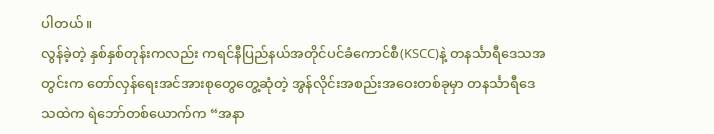ပါတယ်။
လွန်ခဲ့တဲ့ နှစ်နှစ်တုန်းကလည်း ကရင်နီပြည်နယ်အတိုင်ပင်ခံကောင်စီ(KSCC)နဲ့ တနင်္သာရီဒေသအတွင်းက တော်လှန်ရေးအင်အားစုတွေတွေ့ဆုံတဲ့ အွန်လိုင်းအစည်းအဝေးတစ်ခုမှာ တနင်္သာရီဒေသထဲက ရဲဘော်တစ်ယောက်က “အနာ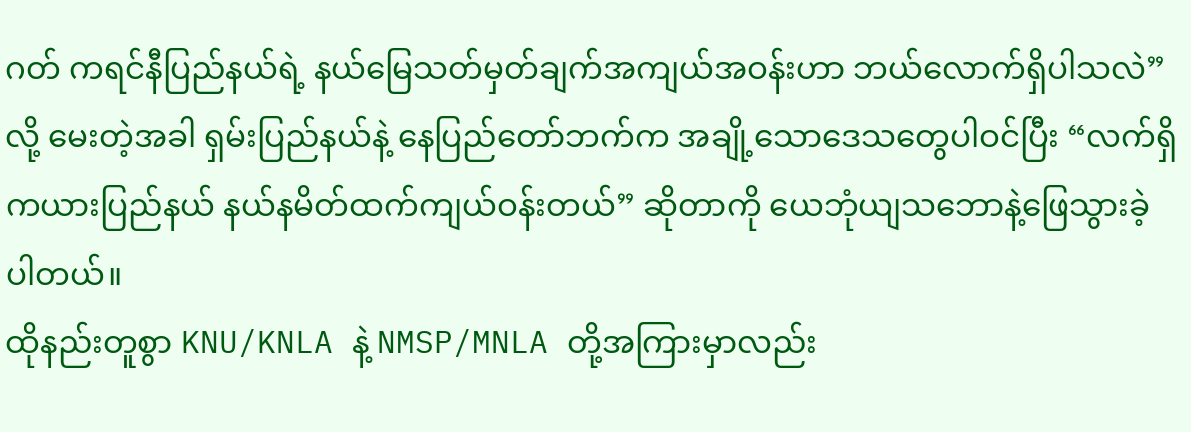ဂတ် ကရင်နီပြည်နယ်ရဲ့ နယ်မြေသတ်မှတ်ချက်အကျယ်အဝန်းဟာ ဘယ်လောက်ရှိပါသလဲ”လို့ မေးတဲ့အခါ ရှမ်းပြည်နယ်နဲ့ နေပြည်တော်ဘက်က အချို့သောဒေသတွေပါဝင်ပြီး “လက်ရှိကယားပြည်နယ် နယ်နမိတ်ထက်ကျယ်ဝန်းတယ်” ဆိုတာကို ယေဘုံယျသဘောနဲ့ဖြေသွားခဲ့ပါတယ်။
ထိုနည်းတူစွာ KNU/KNLA နဲ့ NMSP/MNLA တို့အကြားမှာလည်း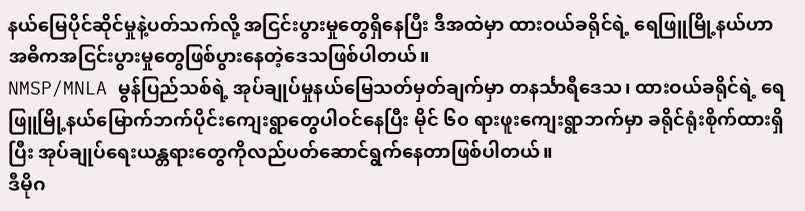နယ်မြေပိုင်ဆိုင်မှုနဲ့ပတ်သက်လို့ အငြင်းပွားမှုတွေရှိနေပြီး ဒီအထဲမှာ ထားဝယ်ခရိုင်ရဲ့ ရေဖြူမြို့နယ်ဟာ အဓိကအငြင်းပွားမှုတွေဖြစ်ပွားနေတဲ့ဒေသဖြစ်ပါတယ်။
NMSP/MNLA မွန်ပြည်သစ်ရဲ့ အုပ်ချုပ်မှုနယ်မြေသတ်မှတ်ချက်မှာ တနင်္သာရီဒေသ၊ ထားဝယ်ခရိုင်ရဲ့ ရေဖြူမြို့နယ်မြောက်ဘက်ပိုင်းကျေးရွာတွေပါဝင်နေပြီး မိုင် ၆၀ ရားဖူးကျေးရွာဘက်မှာ ခရိုင်ရုံးစိုက်ထားရှိပြီး အုပ်ချုပ်ရေးယန္တရားတွေကိုလည်ပတ်ဆောင်ရွက်နေတာဖြစ်ပါတယ်။
ဒီမိုဂ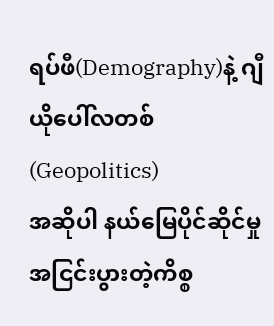ရပ်ဖီ(Demography)နဲ့ ဂျီယိုပေါ်လတစ်(Geopolitics)
အဆိုပါ နယ်မြေပိုင်ဆိုင်မှု အငြင်းပွားတဲ့ကိစ္စ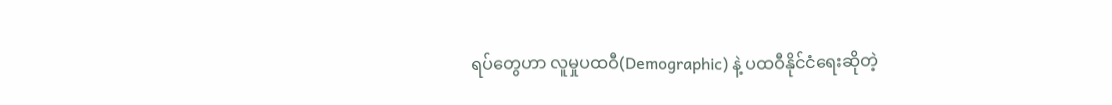ရပ်တွေဟာ လူမှုပထဝီ(Demographic) နဲ့ ပထဝီနိုင်ငံရေးဆိုတဲ့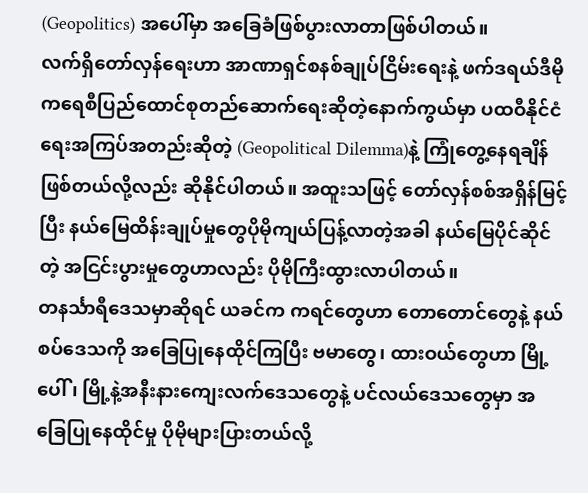(Geopolitics) အပေါ်မှာ အခြေခံဖြစ်ပွားလာတာဖြစ်ပါတယ်။
လက်ရှိတော်လှန်ရေးဟာ အာဏာရှင်စနစ်ချုပ်ငြိမ်းရေးနဲ့ ဖက်ဒရယ်ဒီမိုကရေစီပြည်ထောင်စုတည်ဆောက်ရေးဆိုတဲ့နောက်ကွယ်မှာ ပထဝီနိုင်ငံရေးအကြပ်အတည်းဆိုတဲ့ (Geopolitical Dilemma)နဲ့ ကြုံတွေ့နေရချိန်ဖြစ်တယ်လို့လည်း ဆိုနိုင်ပါတယ်။ အထူးသဖြင့် တော်လှန်စစ်အရှိန်မြင့်ပြီး နယ်မြေထိန်းချုပ်မှုတွေပိုမိုကျယ်ပြန့်လာတဲ့အခါ နယ်မြေပိုင်ဆိုင်တဲ့ အငြင်းပွားမှုတွေဟာလည်း ပိုမိုကြီးထွားလာပါတယ်။
တနင်္သာရီဒေသမှာဆိုရင် ယခင်က ကရင်တွေဟာ တောတောင်တွေနဲ့ နယ်စပ်ဒေသကို အခြေပြုနေထိုင်ကြပြီး ဗမာတွေ၊ ထားဝယ်တွေဟာ မြို့ပေါ် ၊ မြို့နဲ့အနီးနားကျေးလက်ဒေသတွေနဲ့ ပင်လယ်ဒေသတွေမှာ အခြေပြုနေထိုင်မှု ပိုမိုများပြားတယ်လို့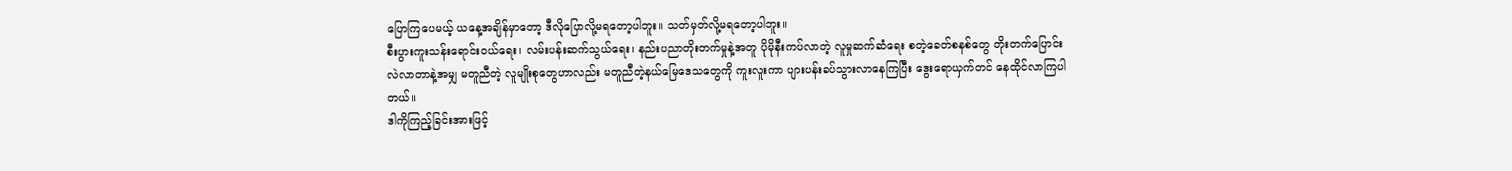ပြောကြပေမယ့် ယနေ့အချိန်မှာတော့ ဒီလိုပြောလို့မရတော့ပါဘူး။ သတ်မှတ်လို့မရတော့ပါဘူး။
စီးပွားကူးသန်းရောင်းဝယ်ရေး၊ လမ်းပန်းဆက်သွယ်ရေး၊ နည်းပညာတိုးတက်မှုနဲ့အတူ ပိုမိုနီးကပ်လာတဲ့ လူမှုဆက်ဆံရေး စတဲ့ခေတ်စနစ်တွေ တိုးတက်ပြောင်းလဲလာတာနဲ့အမျှ မတူညီတဲ့ လူမျိုးစုတွေဟာလည်း မတူညီတဲ့နယ်မြေဒေသတွေကို ကူးလူးကာ ပျားပန်းခပ်သွားလာနေကြပြီး ဒွေးရောယှက်တင် နေထိုင်လာကြပါတယ်။
ဒါကိုကြည့်ခြင်းအားဖြင့်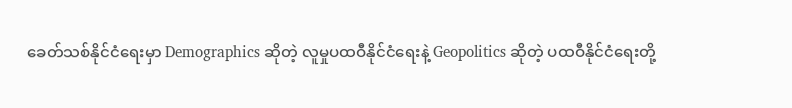ခေတ်သစ်နိုင်ငံရေးမှာ Demographics ဆိုတဲ့ လူမှုပထဝီနိုင်ငံရေးနဲ့ Geopolitics ဆိုတဲ့ ပထဝီနိုင်ငံရေးတို့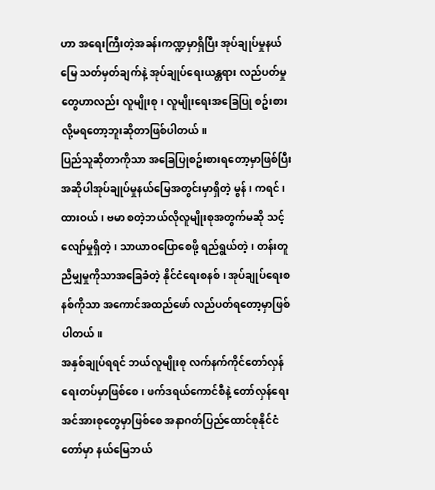ဟာ အရေးကြီးတဲ့အခန်းကဏ္ဍမှာရှိပြီး အုပ်ချုပ်မှုနယ်မြေ သတ်မှတ်ချက်နဲ့ အုပ်ချုပ်ရေးယန္တရား လည်ပတ်မှုတွေဟာလည်း လူမျိုးစု၊ လူမျိုးရေးအခြေပြု စဥ်းစားလို့မရတော့ဘူးဆိုတာဖြစ်ပါတယ်။
ပြည်သူဆိုတာကိုသာ အခြေပြုစဥ်းစားရတော့မှာဖြစ်ပြီး အဆိုပါအုပ်ချုပ်မှုနယ်မြေအတွင်းမှာရှိတဲ့ မွန်၊ ကရင်၊ ထားဝယ်၊ ဗမာ စတဲ့ဘယ်လိုလူမျိုးစုအတွက်မဆို သင့်လျော်မှုရှိတဲ့၊ သာယာဝပြောစေဖို့ ရည်ရွယ်တဲ့၊ တန်းတူညီမျှမှုကိုသာအခြေခံတဲ့ နိုင်ငံရေးစနစ်၊ အုပ်ချုပ်ရေးစနစ်ကိုသာ အကောင်အထည်ဖော် လည်ပတ်ရတော့မှာဖြစ်ပါတယ်။
အနှစ်ချုပ်ရရင် ဘယ်လူမျိုးစု လက်နက်ကိုင်တော်လှန်ရေးတပ်မှာဖြစ်စေ၊ ဖက်ဒရယ်ကောင်စီနဲ့ တော်လှန်ရေးအင်အားစုတွေမှာဖြစ်စေ အနာဂတ်ပြည်ထောင်စုနိုင်ငံတော်မှာ နယ်မြေဘယ်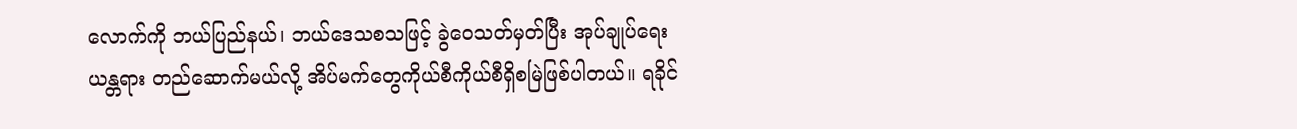လောက်ကို ဘယ်ပြည်နယ်၊ ဘယ်ဒေသစသဖြင့် ခွဲဝေသတ်မှတ်ပြီး အုပ်ချုပ်ရေးယန္တရား တည်ဆောက်မယ်လို့ အိပ်မက်တွေကိုယ်စီကိုယ်စီရှိစမြဲဖြစ်ပါတယ်။ ရခိုင်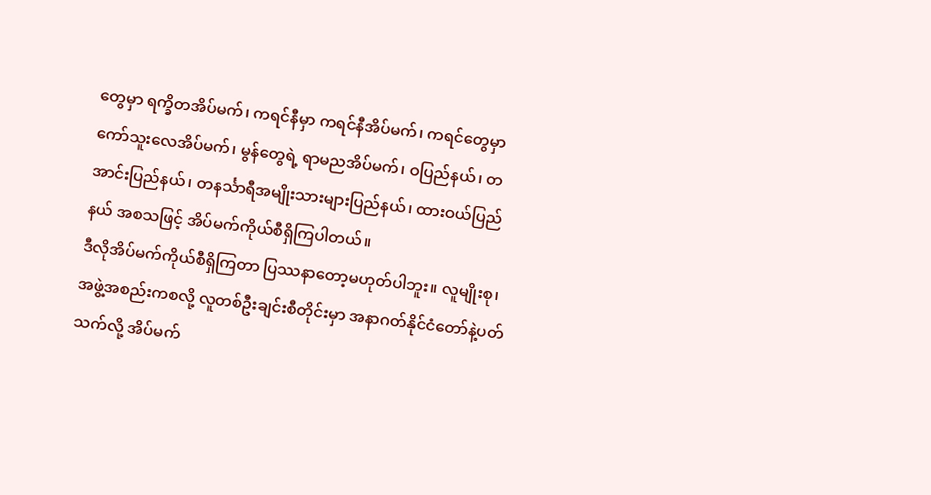တွေမှာ ရက္ခိတအိပ်မက်၊ ကရင်နီမှာ ကရင်နီအိပ်မက်၊ ကရင်တွေမှာ ကော်သူးလေအိပ်မက်၊ မွန်တွေရဲ့ ရာမညအိပ်မက်၊ ဝပြည်နယ်၊ တအာင်းပြည်နယ်၊ တနင်္သာရီအမျိုးသားများပြည်နယ်၊ ထားဝယ်ပြည်နယ် အစသဖြင့် အိပ်မက်ကိုယ်စီရှိကြပါတယ်။
ဒီလိုအိပ်မက်ကိုယ်စီရှိကြတာ ပြဿနာတော့မဟုတ်ပါဘူး။ လူမျိုးစု၊ အဖွဲ့အစည်းကစလို့ လူတစ်ဦးချင်းစီတိုင်းမှာ အနာဂတ်နိုင်ငံတော်နဲ့ပတ်သက်လို့ အိပ်မက်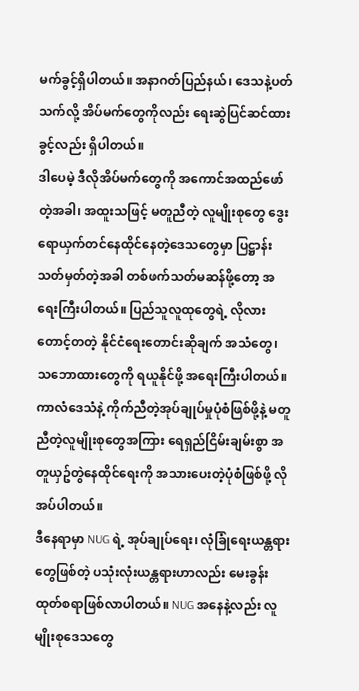မက်ခွင့်ရှိပါတယ်။ အနာဂတ်ပြည်နယ်၊ ဒေသနဲ့ပတ်သက်လို့ အိပ်မက်တွေကိုလည်း ရေးဆွဲပြင်ဆင်ထားခွင့်လည်း ရှိပါတယ်။
ဒါပေမဲ့ ဒီလိုအိပ်မက်တွေကို အကောင်အထည်ဖော်တဲ့အခါ၊ အထူးသဖြင့် မတူညီတဲ့ လူမျိုးစုတွေ ဒွေးရောယှက်တင်နေထိုင်နေတဲ့ဒေသတွေမှာ ပြဋ္ဌာန်းသတ်မှတ်တဲ့အခါ တစ်ဖက်သတ်မဆန်ဖို့တော့ အရေးကြီးပါတယ်။ ပြည်သူလူထုတွေရဲ့ လိုလားတောင့်တတဲ့ နိုင်ငံရေးတောင်းဆိုချက် အသံတွေ၊ သဘောထားတွေကို ရယူနိုင်ဖို့ အရေးကြီးပါတယ်။ ကာလံဒေသံနဲ့ ကိုက်ညီတဲ့အုပ်ချုပ်မှုပုံစံဖြစ်ဖို့နဲ့ မတူညီတဲ့လူမျိုးစုတွေအကြား ရေရှည်ငြိမ်းချမ်းစွာ အတူယှဥ်တွဲနေထိုင်ရေးကို အသားပေးတဲ့ပုံစံဖြစ်ဖို့ လိုအပ်ပါတယ်။
ဒီနေရာမှာ NUG ရဲ့ အုပ်ချုပ်ရေး၊ လုံခြုံရေးယန္တရားတွေဖြစ်တဲ့ ပသုံးလုံးယန္တရားဟာလည်း မေးခွန်းထုတ်စရာဖြစ်လာပါတယ်။ NUG အနေနဲ့လည်း လူမျိုးစုဒေသတွေ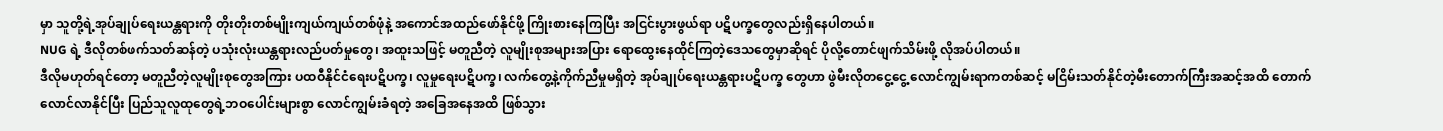မှာ သူတို့ရဲ့အုပ်ချုပ်ရေးယန္တရားကို တိုးတိုးတစ်မျိုးကျယ်ကျယ်တစ်ဖုံနဲ့ အကောင်အထည်ဖော်နိုင်ဖို့ ကြိုးစားနေကြပြီး အငြင်းပွားဖွယ်ရာ ပဋိပက္ခတွေလည်းရှိနေပါတယ်။
NUG ရဲ့ ဒီလိုတစ်ဖက်သတ်ဆန်တဲ့ ပသုံးလုံးယန္တရားလည်ပတ်မှုတွေ၊ အထူးသဖြင့် မတူညီတဲ့ လူမျိုးစုအများအပြား ရောထွေးနေထိုင်ကြတဲ့ဒေသတွေမှာဆိုရင် ပိုလို့တောင်ဖျက်သိမ်းဖို့ လိုအပ်ပါတယ်။
ဒီလိုမဟုတ်ရင်တော့ မတူညီတဲ့လူမျိုးစုတွေအကြား ပထဝီနိုင်ငံရေးပဋိပက္ခ၊ လူမှုရေးပဋိပက္ခ၊ လက်တွေ့နဲ့ကိုက်ညီမှုမရှိတဲ့ အုပ်ချုပ်ရေးယန္တရားပဋိပက္ခ တွေဟာ ဖွဲမီးလိုတငွေ့ငွေ့ လောင်ကျွမ်းရာကတစ်ဆင့် မငြိမ်းသတ်နိုင်တဲ့မီးတောက်ကြီးအဆင့်အထိ တောက်လောင်လာနိုင်ပြီး ပြည်သူလူထုတွေရဲ့ဘဝပေါင်းများစွာ လောင်ကျွမ်းခံရတဲ့ အခြေအနေအထိ ဖြစ်သွား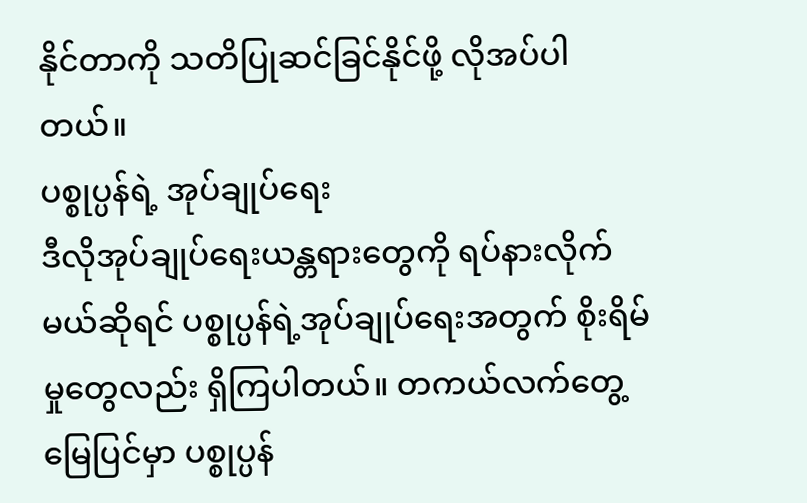နိုင်တာကို သတိပြုဆင်ခြင်နိုင်ဖို့ လိုအပ်ပါတယ်။
ပစ္စုပ္ပန်ရဲ့ အုပ်ချုပ်ရေး
ဒီလိုအုပ်ချုပ်ရေးယန္တရားတွေကို ရပ်နားလိုက်မယ်ဆိုရင် ပစ္စုပ္ပန်ရဲ့အုပ်ချုပ်ရေးအတွက် စိုးရိမ်မှုတွေလည်း ရှိကြပါတယ်။ တကယ်လက်တွေ့မြေပြင်မှာ ပစ္စုပ္ပန်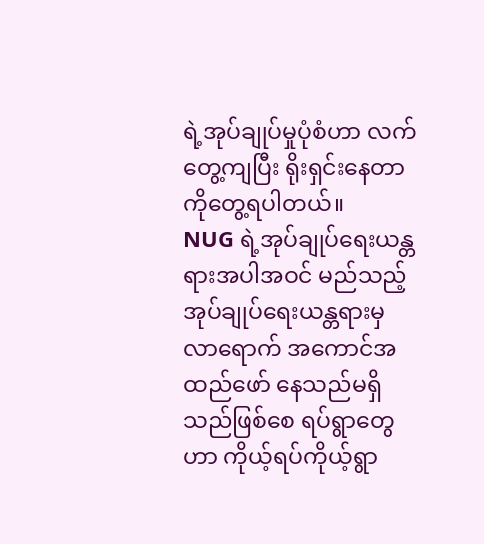ရဲ့အုပ်ချုပ်မှုပုံစံဟာ လက်တွေ့ကျပြီး ရိုးရှင်းနေတာကိုတွေ့ရပါတယ်။
NUG ရဲ့အုပ်ချုပ်ရေးယန္တရားအပါအဝင် မည်သည့်အုပ်ချုပ်ရေးယန္တရားမှ လာရောက် အကောင်အထည်ဖော် နေသည်မရှိသည်ဖြစ်စေ ရပ်ရွာတွေဟာ ကိုယ့်ရပ်ကိုယ့်ရွာ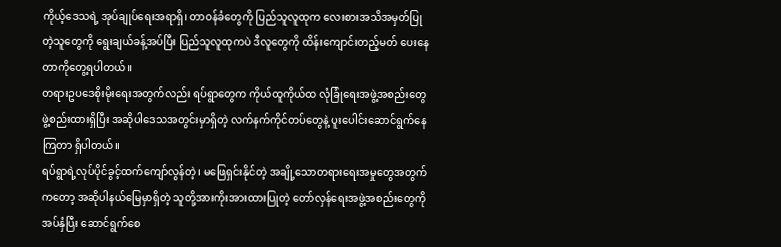ကိုယ့်ဒေသရဲ့ အုပ်ချုပ်ရေးအရာရှိ၊ တာဝန်ခံတွေကို ပြည်သူလူထုက လေးစားအသိအမှတ်ပြုတဲ့သူတွေကို ရွေးချယ်ခန့်အပ်ပြီး ပြည်သူလူထုကပဲ ဒီလူတွေကို ထိန်းကျောင်းတည့်မတ် ပေးနေတာကိုတွေ့ရပါတယ်။
တရားဥပဒေစိုးမိုးရေးအတွက်လည်း ရပ်ရွာတွေက ကိုယ်ထူကိုယ်ထ လုံခြုံရေးအဖွဲ့အစည်းတွေ ဖွဲ့စည်းထားရှိပြီး အဆိုပါဒေသအတွင်းမှာရှိတဲ့ လက်နက်ကိုင်တပ်တွေနဲ့ ပူးပေါင်းဆောင်ရွက်နေကြတာ ရှိပါတယ်။
ရပ်ရွာရဲ့လုပ်ပိုင်ခွင့်ထက်ကျော်လွန်တဲ့၊ မဖြေရှင်းနိုင်တဲ့ အချို့သောတရားရေးအမှုတွေအတွက်ကတော့ အဆိုပါနယ်မြေမှာရှိတဲ့ သူတို့အားကိုးအားထားပြုတဲ့ တော်လှန်ရေးအဖွဲ့အစည်းတွေကိုအပ်နှံပြီး ဆောင်ရွက်စေ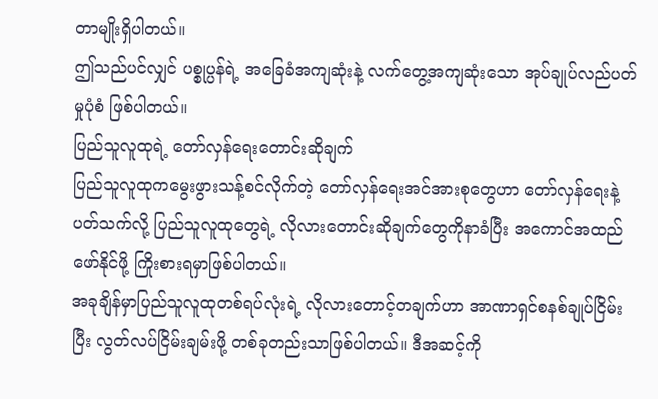တာမျိုးရှိပါတယ်။
ဤသည်ပင်လျှင် ပစ္စုပ္ပန်ရဲ့ အခြေခံအကျဆုံးနဲ့ လက်တွေ့အကျဆုံးသော အုပ်ချုပ်လည်ပတ်မှုပုံစံ ဖြစ်ပါတယ်။
ပြည်သူလူထုရဲ့ တော်လှန်ရေးတောင်းဆိုချက်
ပြည်သူလူထုကမွေးဖွားသန့်စင်လိုက်တဲ့ တော်လှန်ရေးအင်အားစုတွေဟာ တော်လှန်ရေးနဲ့ပတ်သက်လို့ ပြည်သူလူထုတွေရဲ့ လိုလားတောင်းဆိုချက်တွေကိုနာခံပြီး အကောင်အထည်ဖော်နိုင်ဖို့ ကြိုးစားရမှာဖြစ်ပါတယ်။
အခုချိန်မှာပြည်သူလူထုတစ်ရပ်လုံးရဲ့ လိုလားတောင့်တချက်ဟာ အာဏာရှင်စနစ်ချုပ်ငြိမ်းပြီး လွတ်လပ်ငြိမ်းချမ်းဖို့ တစ်ခုတည်းသာဖြစ်ပါတယ်။ ဒီအဆင့်ကို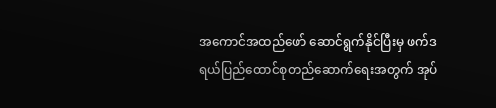အကောင်အထည်ဖော် ဆောင်ရွက်နိုင်ပြီးမှ ဖက်ဒရယ်ပြည်ထောင်စုတည်ဆောက်ရေးအတွက် အုပ်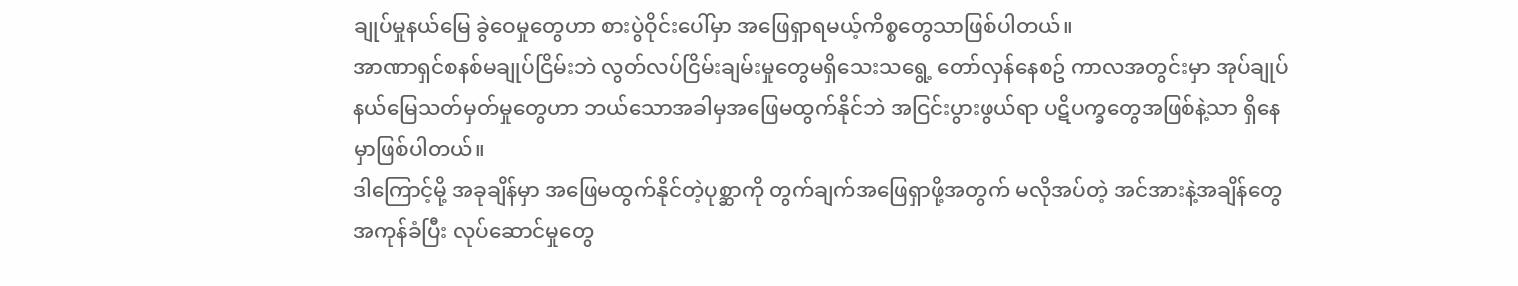ချုပ်မှုနယ်မြေ ခွဲဝေမှုတွေဟာ စားပွဲဝိုင်းပေါ်မှာ အဖြေရှာရမယ့်ကိစ္စတွေသာဖြစ်ပါတယ်။
အာဏာရှင်စနစ်မချုပ်ငြိမ်းဘဲ လွတ်လပ်ငြိမ်းချမ်းမှုတွေမရှိသေးသရွေ့ တော်လှန်နေစဥ် ကာလအတွင်းမှာ အုပ်ချုပ်နယ်မြေသတ်မှတ်မှုတွေဟာ ဘယ်သောအခါမှအဖြေမထွက်နိုင်ဘဲ အငြင်းပွားဖွယ်ရာ ပဋိပက္ခတွေအဖြစ်နဲ့သာ ရှိနေမှာဖြစ်ပါတယ်။
ဒါကြောင့်မို့ အခုချိန်မှာ အဖြေမထွက်နိုင်တဲ့ပုစ္ဆာကို တွက်ချက်အဖြေရှာဖို့အတွက် မလိုအပ်တဲ့ အင်အားနဲ့အချိန်တွေအကုန်ခံပြီး လုပ်ဆောင်မှုတွေ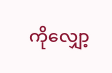ကိုလျှော့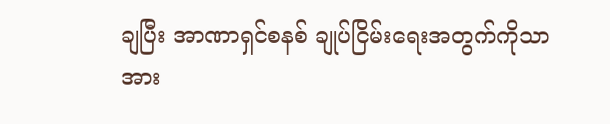ချပြီး အာဏာရှင်စနစ် ချုပ်ငြိမ်းရေးအတွက်ကိုသာ အား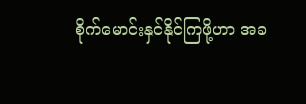စိုက်မောင်းနှင်နိုင်ကြဖို့ဟာ အခ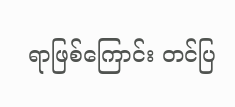ရာဖြစ်ကြောင်း တင်ပြ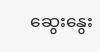ဆွေးနွေး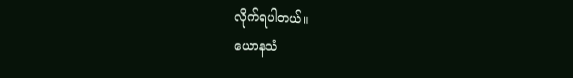လိုက်ရပါတယ်။
ယောနသံ